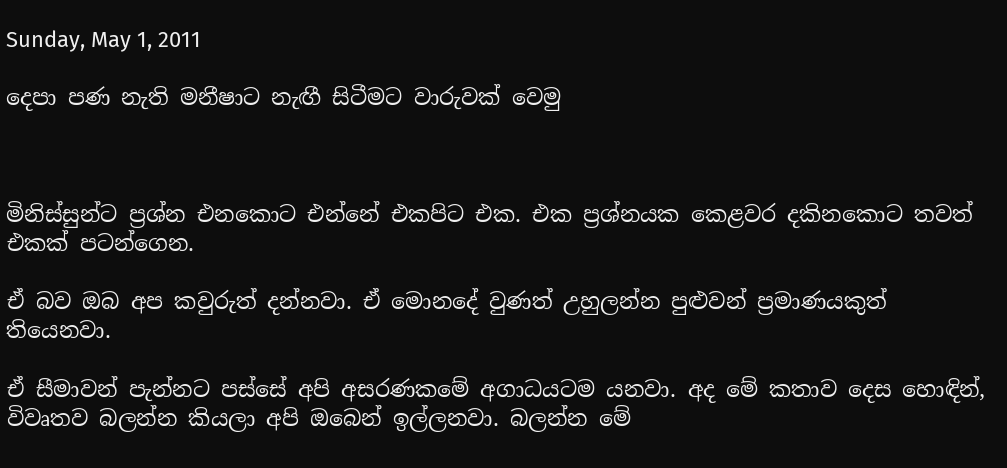Sunday, May 1, 2011

දෙපා පණ නැති මනීෂාට නැඟී සිටීමට වාරුවක් වෙමු



මිනිස්සුන්ට ප්‍රශ්න එනකොට එන්නේ එකපිට එක. එක ප්‍රශ්නයක කෙළවර දකිනකොට තවත් එකක් පටන්ගෙන.

ඒ බව ඔබ අප කවුරුත් දන්නවා. ඒ මොනදේ වුණත් උහුලන්න පුළුවන් ප්‍රමාණයකුත් තියෙනවා.

ඒ සීමාවන් පැන්නට පස්සේ අපි අසරණකමේ අගාධයටම යනවා. අද මේ කතාව දෙස හොඳින්, විවෘතව බලන්න කියලා අපි ඔබෙන් ඉල්ලනවා. බලන්න මේ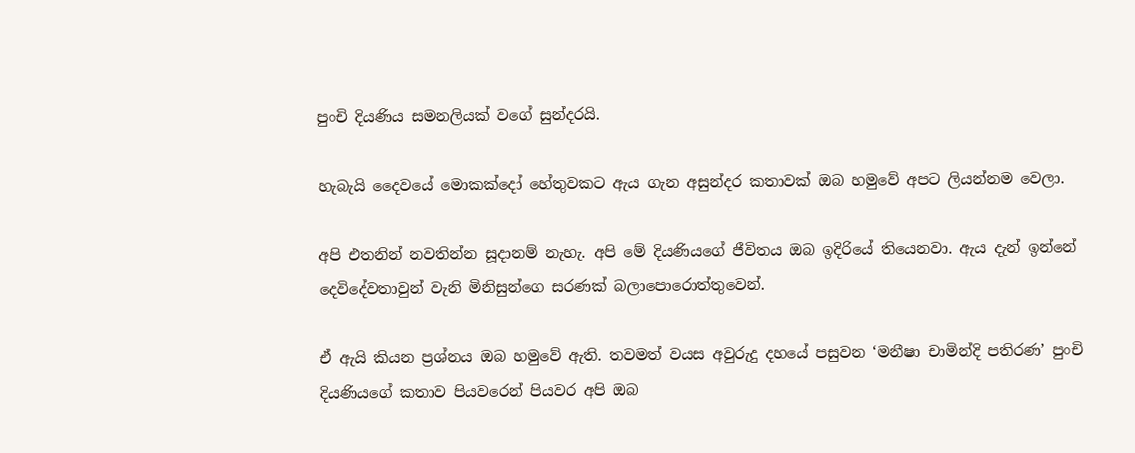පුංචි දියණිය සමනලියක් වගේ සුන්දරයි.

හැබැයි දෛවයේ මොකක්දෝ හේතුවකට ඇය ගැන අසුන්දර කතාවක් ඔබ හමුවේ අපට ලියන්නම වෙලා.

අපි එතනින් නවතින්න සූදානම් නැහැ. අපි මේ දියණියගේ ජීවිතය ඔබ ඉදිරියේ තියෙනවා. ඇය දැන් ඉන්නේ දෙවිදේවතාවුන් වැනි මිනිසුන්ගෙ සරණක් බලාපොරොත්තුවෙන්.

ඒ ඇයි කියන ප්‍රශ්නය ඔබ හමුවේ ඇති. තවමත් වයස අවුරුදු දහයේ පසුවන ‘මනීෂා චාමින්දි පතිරණ’ පුංචි දියණියගේ කතාව පියවරෙන් පියවර අපි ඔබ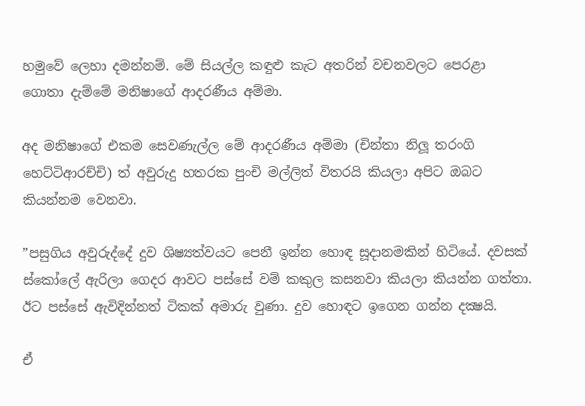හමුවේ ලෙහා දමන්නම්. මේ සියල්ල කඳුළු කැට අතරින් වචනවලට පෙරළා ගොතා දැම්මේ මනිෂාගේ ආදරණීය අම්මා.

අද මනිෂාගේ එකම සෙවණැල්ල මේ ආදරණීය අම්මා (චින්තා නිලූ තරංගි හෙට්ටිආරච්චි) ත් අවුරුදු හතරක පුංචි මල්ලිත් විතරයි කියලා අපිට ඔබට කියන්නම වෙනවා.

”පසුගිය අවුරුද්දේ දුව ශිෂ්‍යත්වයට පෙනී ඉන්න හොඳ සූදානමකින් හිටියේ. දවසක් ස්කෝලේ ඇරිලා ගෙදර ආවට පස්සේ වම් කකුල කසනවා කියලා කියන්න ගත්තා. ඊට පස්සේ ඇවිදින්නත් ටිකක් අමාරු වුණා. දුව හොඳට ඉගෙන ගන්න දක්‍ෂයි.

ඒ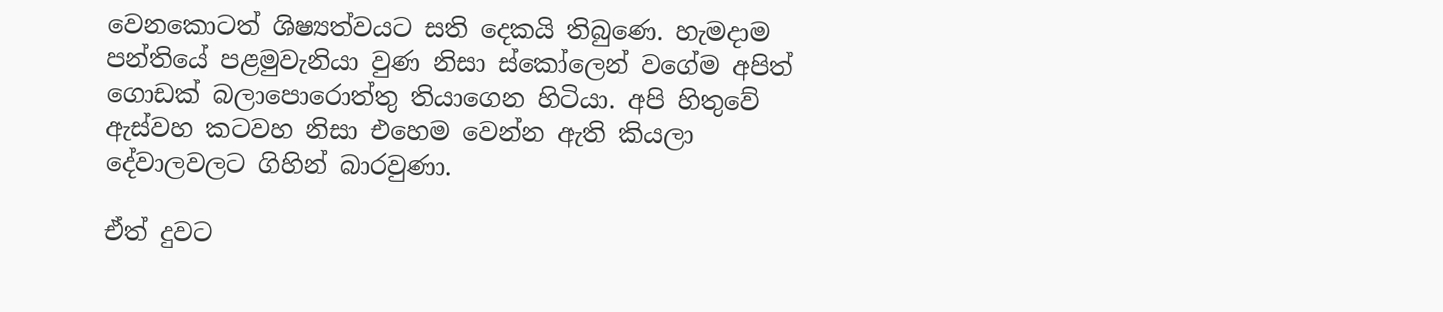වෙනකොටත් ශිෂ්‍යත්වයට සති දෙකයි තිබුණෙ. හැමදාම පන්තියේ පළමුවැනියා වුණ නිසා ස්කෝලෙන් වගේම අපිත් ගොඩක් බලාපොරොත්තු තියාගෙන හිටියා. අපි හිතුවේ ඇස්වහ කටවහ නිසා එහෙම වෙන්න ඇති කියලා දේවාලවලට ගිහින් බාරවුණා.

ඒත් දුවට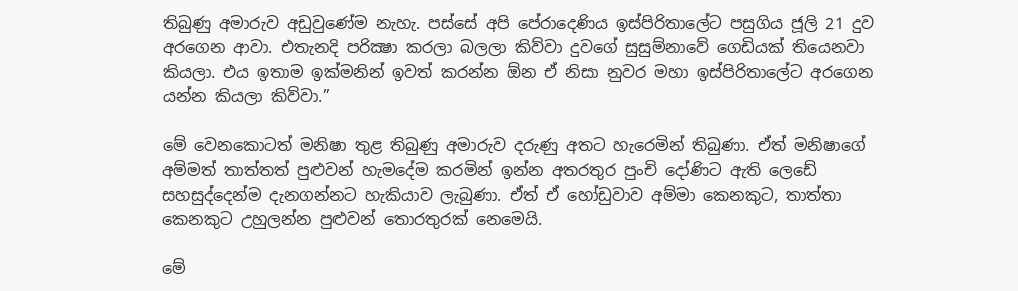තිබුණු අමාරුව අඩුවුණේම නැහැ. පස්සේ අපි පේරාදෙණිය ඉස්පිරිතාලේට පසුගිය ජූලි 21 දුව අරගෙන ආවා. එතැනදි පරික්‍ෂා කරලා බලලා කිව්වා දුවගේ සුසුම්නාවේ ගෙඩියක් තියෙනවා කියලා. එය ඉතාම ඉක්මනින් ඉවත් කරන්න ඕන ඒ නිසා නුවර මහා ඉස්පිරිතාලේට අරගෙන යන්න කියලා කිව්වා.”

මේ වෙනකොටත් මනිෂා තුළ තිබුණු අමාරුව දරුණු අතට හැරෙමින් තිබුණා. ඒත් මනිෂාගේ අම්මත් තාත්තත් පුළුවන් හැමදේම කරමින් ඉන්න අතරතුර පුංචි දෝණිට ඇති ලෙඩේ සහසුද්දෙන්ම දැනගන්නට හැකියාව ලැබුණා. ඒත් ඒ හෝඩුවාව අම්මා කෙනකුට, තාත්තා කෙනකුට උහුලන්න පුළුවන් තොරතුරක් නෙමෙයි.

මේ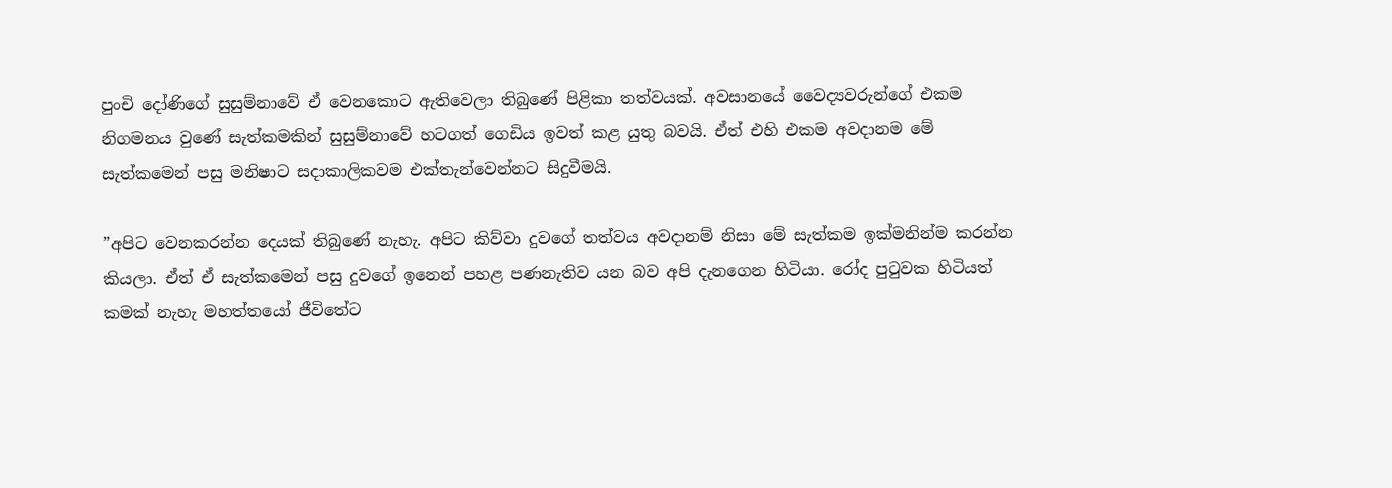පුංචි දෝණිගේ සුසුම්නාවේ ඒ වෙනකොට ඇතිවෙලා තිබුණේ පිළිකා තත්වයක්. අවසානයේ වෛද්‍යවරුන්ගේ එකම නිගමනය වුණේ සැත්කමකින් සුසුම්නාවේ හටගත් ගෙඩිය ඉවත් කළ යුතු බවයි. ඒත් එහි එකම අවදානම මේ සැත්කමෙන් පසු මනිෂාට සදාකාලිකවම එක්තැන්වෙන්නට සිදුවීමයි.

”අපිට වෙනකරන්න දෙයක් තිබුණේ නැහැ. අපිට කිව්වා දුවගේ තත්වය අවදානම් නිසා මේ සැත්කම ඉක්මනින්ම කරන්න කියලා. ඒත් ඒ සැත්කමෙන් පසු දුවගේ ඉනෙන් පහළ පණනැතිව යන බව අපි දැනගෙන හිටියා. රෝද පුටුවක හිටියත් කමක් නැහැ මහත්තයෝ ජීවිතේට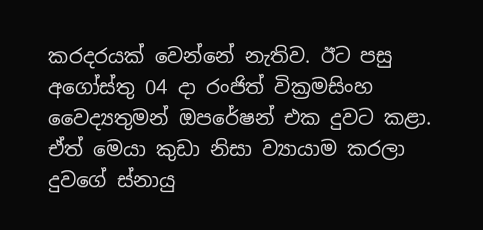කරදරයක් වෙන්නේ නැතිව. ඊට පසු අගෝස්තු 04 දා රංජිත් වික්‍රමසිංහ වෛද්‍යතුමන් ඔපරේෂන් එක දුවට කළා. ඒත් මෙයා කුඩා නිසා ව්‍යායාම කරලා දුවගේ ස්නායු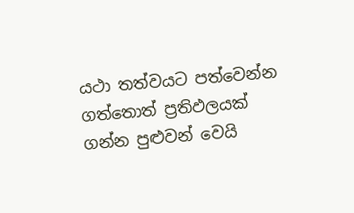යථා තත්වයට පත්වෙන්න ගත්තොත් ප්‍රතිඵලයක් ගන්න පුළුවන් වෙයි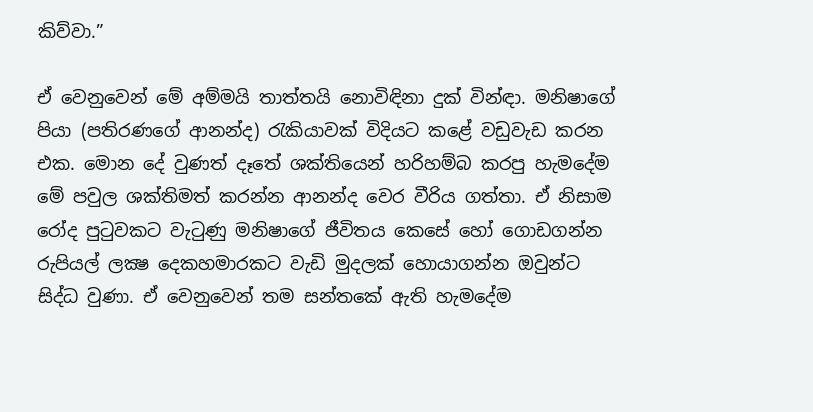කිව්වා.”

ඒ වෙනුවෙන් මේ අම්මයි තාත්තයි නොවිඳිනා දුක් වින්ඳා. මනිෂාගේ පියා (පතිරණගේ ආනන්ද) රැකියාවක් විදියට කළේ වඩුවැඩ කරන එක. මොන දේ වුණත් දෑතේ ශක්තියෙන් හරිහම්බ කරපු හැමදේම මේ පවුල ශක්තිමත් කරන්න ආනන්ද වෙර වීරිය ගත්තා. ඒ නිසාම රෝද පුටුවකට වැටුණු මනිෂාගේ ජීවිතය කෙසේ හෝ ගොඩගන්න රුපියල් ලක්‍ෂ දෙකහමාරකට වැඩි මුදලක් හොයාගන්න ඔවුන්ට සිද්ධ වුණා. ඒ වෙනුවෙන් තම සන්තකේ ඇති හැමදේම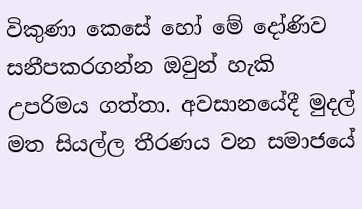විකුණා කෙසේ හෝ මේ දෝණිව සනීපකරගන්න ඔවුන් හැකි උපරිමය ගත්තා. අවසානයේදී මුදල් මත සියල්ල තීරණය වන සමාජයේ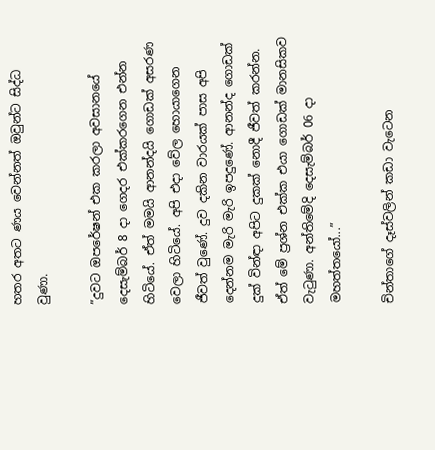හතර අතට ණය වෙන්නත් ඔවුන්ට සිද්ධ වුණා.

”දුවට ඔපරේෂන් එක කරලා අවසානයේ දෙසැම්බර් 8 දා ගෙදර එක්කරගෙන එන්න හිටියේ. ඒත් මමයි ආනන්දයි ගොඩක් අසරණ වෙලා හිටියේ. අපි එදා වේල හොයාගෙන ජීවත් වුණේ. දුව දකින වාරයක් පාස අපි දෙන්නම මැරි මැරි ඉපදුණේ. ආනන්ද ගොඩක් දුක් වින්ඳා අපිට දුකක් නොදී ජීවත් කරන්න. ඒත් මේ ප්‍රශ්න එක්ක එයා ගොඩක් මානසිකව වැටුණා. අන්තිමේදි දෙසැම්බර් 06 දා මහත්තයෝ...”

චින්තාගේ දෑස්වලින් කඩා වැටෙන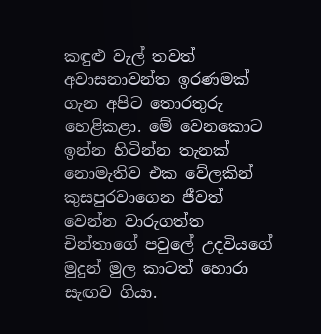කඳුළු වැල් තවත් අවාසනාවන්ත ඉරණමක් ගැන අපිට තොරතුරු හෙළිකළා. මේ වෙනකොට ඉන්න හිටින්න තැනක් නොමැතිව එක වේලකින් කුසපුරවාගෙන ජීවත් වෙන්න වාරුගත්ත චින්තාගේ පවුලේ උදවියගේ මුදුන් මුල කාටත් හොරා සැඟව ගියා.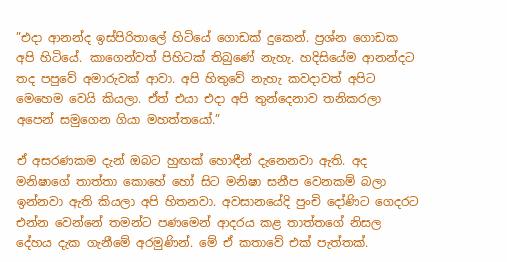”එදා ආනන්ද ඉස්පිරිතාලේ හිටියේ ගොඩක් දුකෙන්. ප්‍රශ්න ගොඩක අපි හිටියේ. කාගෙන්වත් පිහිටක් තිබුණේ නැහැ. හදිසියේම ආනන්දට තද පපුවේ අමාරුවක් ආවා. අපි හිතුවේ නැහැ කවදාවත් අපිට මෙහෙම වෙයි කියලා. ඒත් එයා එදා අපි තුන්දෙනාව තනිකරලා අපෙන් සමුගෙන ගියා මහත්තයෝ.”

ඒ අසරණකම දැන් ඔබට හුඟක් හොඳීන් දැනෙනවා ඇති. අද මනිෂාගේ තාත්තා කොහේ හෝ සිට මනිෂා සනීප වෙනකම් බලා ඉන්නවා ඇති කියලා අපි හිතනවා. අවසානයේදි පුංචි දෝණිට ගෙදරට එන්න වෙන්නේ තමන්ට පණමෙන් ආදරය කළ තාත්තගේ නිසල දේහය දැක ගැනීමේ අරමුණින්. මේ ඒ කතාවේ එක් පැත්තක්.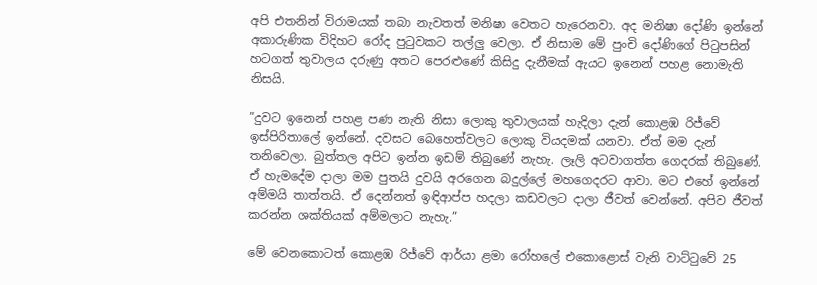අපි එතනින් විරාමයක් තබා නැවතත් මනිෂා වෙතට හැරෙනවා. අද මනිෂා දෝණි ඉන්නේ අකාරුණික විදිහට රෝද පුටුවකට තල්ලු වෙලා. ඒ නිසාම මේ පුංචි දෝණිගේ පිටුපසින් හටගත් තුවාලය දරුණු අතට පෙරළුණේ කිසිදු දැනීමක් ඇයට ඉනෙන් පහළ නොමැති නිසයි.

”දුවට ඉනෙන් පහළ පණ නැති නිසා ලොකු තුවාලයක් හැදිලා දැන් කොළඹ රිජ්වේ ඉස්පිරිතාලේ ඉන්නේ. දවසට බෙහෙත්වලට ලොකු වියදමක් යනවා. ඒත් මම දැන් තනිවෙලා. බුත්තල අපිට ඉන්න ඉඩම් තිබුණේ නැහැ. ලෑලි අටවාගත්ත ගෙදරක් තිබුණේ. ඒ හැමදේම දාලා මම පුතයි දුවයි අරගෙන බදුල්ලේ මහගෙදරට ආවා. මට එහේ ඉන්නේ අම්මයි තාත්තයි. ඒ දෙන්නත් ඉඳිආප්ප හදලා කඩවලට දාලා ජීවත් වෙන්නේ. අපිව ජීවත් කරන්න ශක්තියක් අම්මලාට නැහැ.”

මේ වෙනකොටත් කොළඹ රිජ්වේ ආර්යා ළමා රෝහලේ එකොළොස් වැනි වාට්ටුවේ 25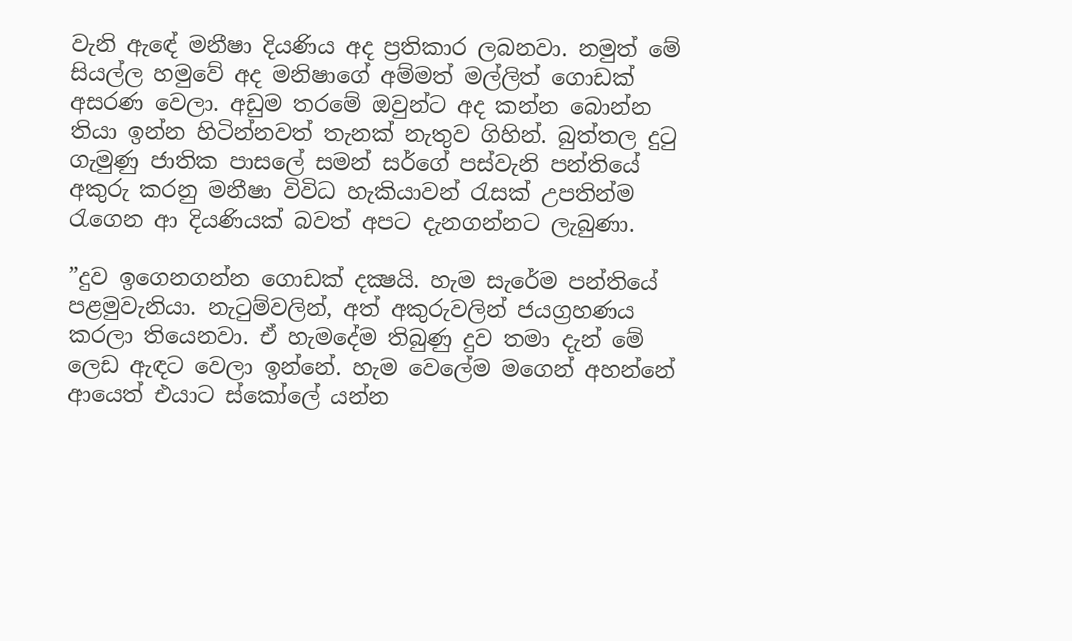වැනි ඇඳේ මනීෂා දියණිය අද ප්‍රතිකාර ලබනවා. නමුත් මේ සියල්ල හමුවේ අද මනිෂාගේ අම්මත් මල්ලිත් ගොඩක් අසරණ වෙලා. අඩුම තරමේ ඔවුන්ට අද කන්න බොන්න තියා ඉන්න හිටින්නවත් තැනක් නැතුව ගිහින්. බුත්තල දුටු ගැමුණු ජාතික පාසලේ සමන් සර්ගේ පස්වැනි පන්තියේ අකුරු කරනු මනීෂා විවිධ හැකියාවන් රැසක් උපතින්ම රැගෙන ආ දියණියක් බවත් අපට දැනගන්නට ලැබුණා.

”දුව ඉගෙනගන්න ගොඩක් දක්‍ෂයි. හැම සැරේම පන්තියේ පළමුවැනියා. නැටුම්වලින්, අත් අකුරුවලින් ජයග්‍රහණය කරලා තියෙනවා. ඒ හැමදේම තිබුණු දුව තමා දැන් මේ ලෙඩ ඇඳට වෙලා ඉන්නේ. හැම වෙලේම මගෙන් අහන්නේ ආයෙත් එයාට ස්කෝලේ යන්න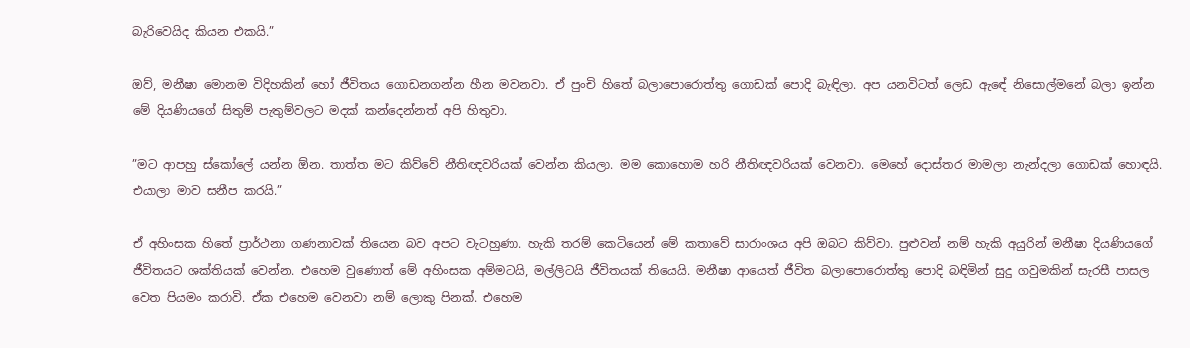බැරිවෙයිද කියන එකයි.”

ඔව්, මනීෂා මොනම විදිහකින් හෝ ජීවිතය ගොඩනගන්න හීන මවනවා. ඒ පුංචි හිතේ බලාපොරොත්තු ගොඩක් පොදි බැඳිලා. අප යනවිටත් ලෙඩ ඇඳේ නිසොල්මනේ බලා ඉන්න මේ දියණියගේ සිතුම් පැතුම්වලට මදක් කන්දෙන්නත් අපි හිතුවා.

”මට ආපහු ස්කෝලේ යන්න ඕන. තාත්ත මට කිව්වේ නීතිඥවරියක් වෙන්න කියලා. මම කොහොම හරි නීතිඥවරියක් වෙනවා. මෙහේ දොස්තර මාමලා නැන්දලා ගොඩක් හොඳයි. එයාලා මාව සනීප කරයි.”

ඒ අහිංසක හිතේ ප්‍රාර්ථනා ගණනාවක් තියෙන බව අපට වැටහුණා. හැකි තරම් කෙටියෙන් මේ කතාවේ සාරාංශය අපි ඔබට කිව්වා. පුළුවන් නම් හැකි අයුරින් මනීෂා දියණියගේ ජීවිතයට ශක්තියක් වෙන්න. එහෙම වුණොත් මේ අහිංසක අම්මටයි, මල්ලිටයි ජීවිතයක් තියෙයි. මනීෂා ආයෙත් ජීවිත බලාපොරොත්තු පොදි බඳිමින් සුදු ගවුමකින් සැරසී පාසල වෙත පියමං කරාවි. ඒක එහෙම වෙනවා නම් ලොකු පිනක්. එහෙම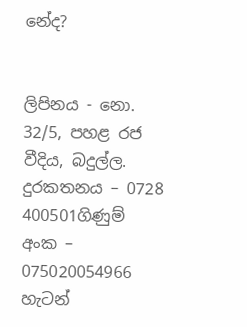නේද?


ලිපිනය - නො. 32/5, පහළ රජ වීදිය, බදුල්ල.
දුරකතනය – 0728 400501ගිණුම් අංක – 075020054966
හැටන්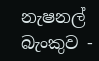නැෂනල් බැංකුව -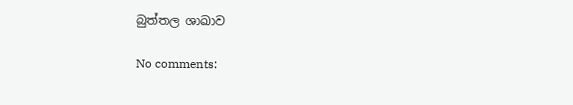බුත්තල ශාඛාව

No comments: